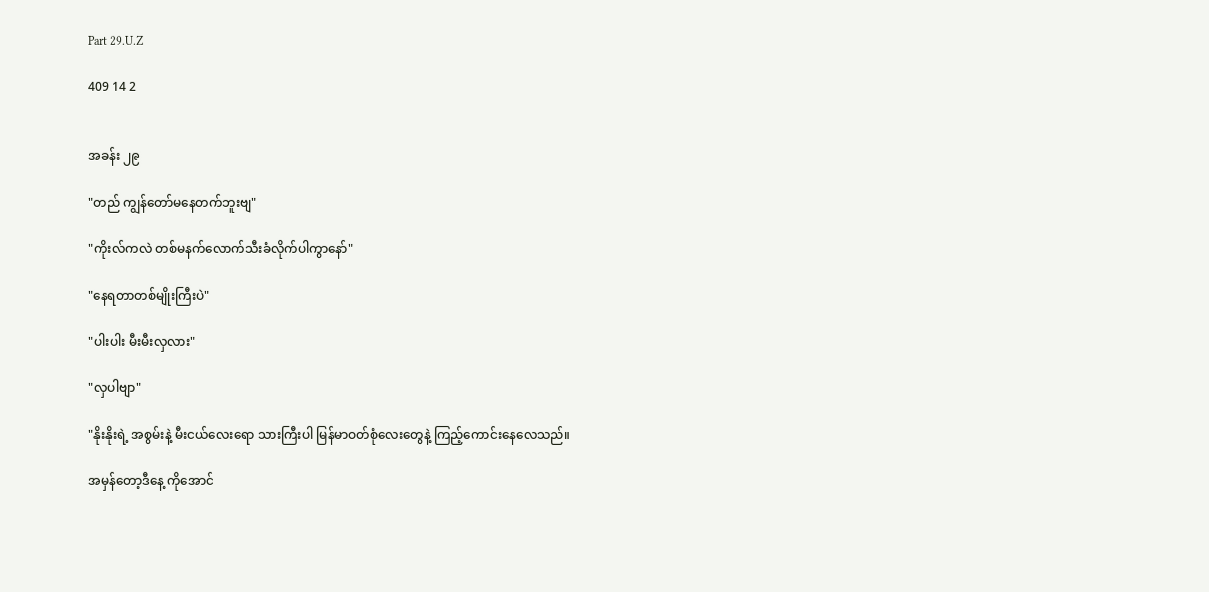Part 29.U.Z

409 14 2


အခန်း ၂၉

"တည် ကျွန်တော်မနေတက်ဘူးဗျ"

"ကိုးလ်ကလဲ တစ်မနက်လောက်သီးခံလိုက်ပါကွာနော်"

"နေရတာတစ်မျိုးကြီးပဲ"

"ပါးပါး မီးမီးလှလား"

"လှပါဗျာ"

"နိုးနိုးရဲ့ အစွမ်းနဲ့ မီးငယ်လေးရော သားကြီးပါ မြန်မာဝတ်စုံလေးတွေနဲ့ ကြည့်ကောင်းနေလေသည်။

အမှန်တော့ဒီနေ့ ကိုအောင်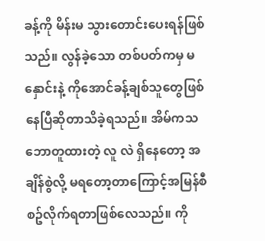ခန့်ကို မိန်းမ သွားတောင်းပေးရန်ဖြစ်သည်။ လွန်ခဲ့သော တစ်ပတ်ကမှ မနှောင်းနဲ့ ကိုအောင်ခန့်ချစ်သူတွေဖြစ်နေပြီဆိုတာသိခဲ့ရသည်။ အိမ်ကသဘောတူထားတဲ့ လူ လဲ ရှိနေတော့ အချိန်စွဲလို့ မရတော့တာကြောင့်အမြန်စီစဥ်လိုက်ရတာဖြစ်လေသည်။ ကို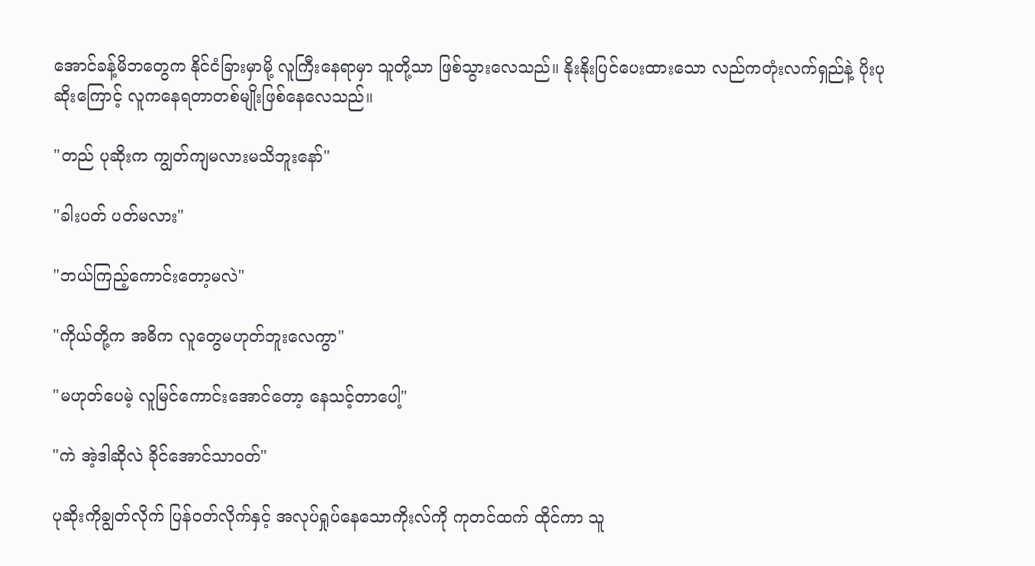အောင်ခန့်မိဘတွေက နိုင်ငံခြားမှာမို့ လူကြီးနေရာမှာ သူတို့သာ ဖြစ်သွားလေသည်။ နိုးနိုးပြင်ပေးထားသော လည်ကတုံးလက်ရှည်နဲ့ ပိုးပုဆိုးကြောင့် လူကနေရတာတစ်မျိုးဖြစ်နေလေသည်။

"တည် ပုဆိုးက ကျွတ်ကျမလားမသိဘူးနော်"

"ခါးပတ် ပတ်မလား"

"ဘယ်ကြည့်ကောင်းတော့မလဲ"

"ကိုယ်တို့က အဓိက လူတွေမဟုတ်ဘူးလေကွာ"

"မဟုတ်ပေမဲ့ လူမြင်ကောင်းအောင်တော့ နေသင့်တာပေါ့"

"ကဲ အဲ့ဒါဆိုလဲ ခိုင်အောင်သာဝတ်"

ပုဆိုးကိုချွတ်လိုက် ပြန်ဝတ်လိုက်နှင့် အလုပ်ရှုပ်နေသောကိုးလ်ကို ကုတင်ထက် ထိုင်ကာ သူ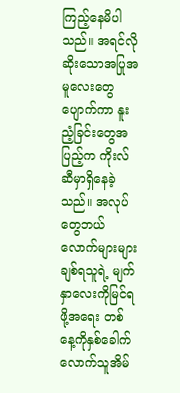ကြည့်နေမိပါသည်။ အရင်လို ဆိုးသောအပြုအမူလေးတွေပျောက်ကာ နူးညံ့ခြင်းတွေအပြည့်က ကိုးလ်ဆီမှာရှိနေခဲ့သည်။ အလုပ်တွေဘယ်လောက်များများ ချစ်ရသူရဲ့ မျက်နှာလေးကိုမြင်ရဖို့အရေး တစ်နေ့ကိုနှစ်ခေါက်လောက်သူအိမ်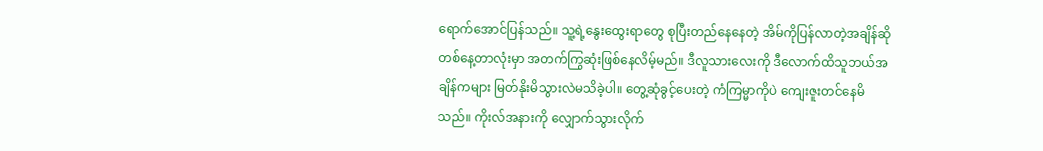ရောက်အောင်ပြန်သည်။ သူ့ရဲ့နွေးထွေးရာတွေ စုပြီးတည်နေနေတဲ့ အိမ်ကိုပြန်လာတဲ့အချိန်ဆို တစ်နေ့တာလုံးမှာ အတက်ကြွဆုံးဖြစ်နေလိမ့်မည်။ ဒီလူသားလေးကို ဒီလောက်ထိသူဘယ်အချိန်ကများ မြတ်နိုးမိသွားလဲမသိခဲ့ပါ။ တွေ့ဆုံခွင့်ပေးတဲ့ ကံကြမ္မာကိုပဲ ကျေးဇူးတင်နေမိသည်။ ကိုးလ်အနားကို လျှောက်သွားလိုက်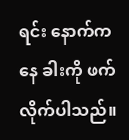ရင်း နောက်ကနေ ခါးကို ဖက်လိုက်ပါသည်။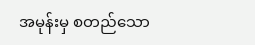အမုန်းမှ စတည်သော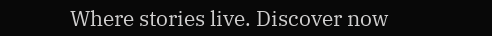Where stories live. Discover now